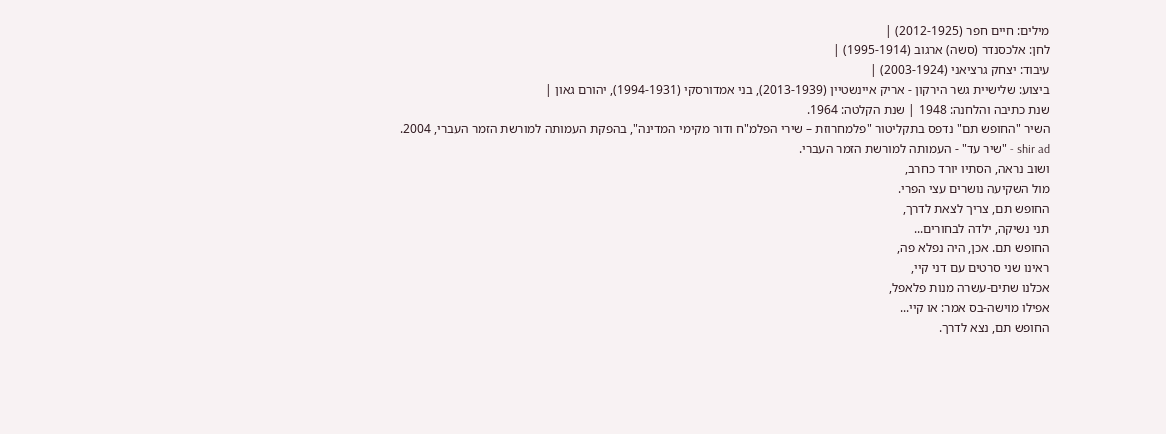מילים: חיים חפר (2012-1925) |
לחן: אלכסנדר (סשה) ארגוב (1995-1914) |
עיבוד: יצחק גרציאני (2003-1924) |
ביצוע: שלישיית גשר הירקון - אריק איינשטיין (2013-1939), בני אמדורסקי (1994-1931), יהורם גאון |
שנת כתיבה והלחנה: 1948 | שנת הקלטה: 1964.
השיר "החופש תם" נדפס בתקליטור "פלמחרוזת – שירי הפלמ"ח ודור מקימי המדינה", בהפקת העמותה למורשת הזמר העברי, 2004.
shir ad - "שיר עד" - העמותה למורשת הזמר העברי.
ושוב נראה, הסתיו יורד כחרב,
מול השקיעה נושרים עצי הפרי.
החופש תם, צריך לצאת לדרך,
תני נשיקה, ילדה לבחורים...
החופש תם. אכן, היה נפלא פה,
ראינו שני סרטים עם דני קיי,
אכלנו שתים-עשרה מנות פלאפל,
אפילו מוישה-בס אמר: או קיי...
החופש תם, נצא לדרך.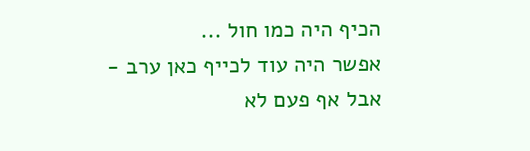הכיף היה כמו חול ...
אפשר היה עוד לכייף כאן ערב -
אבל אף פעם לא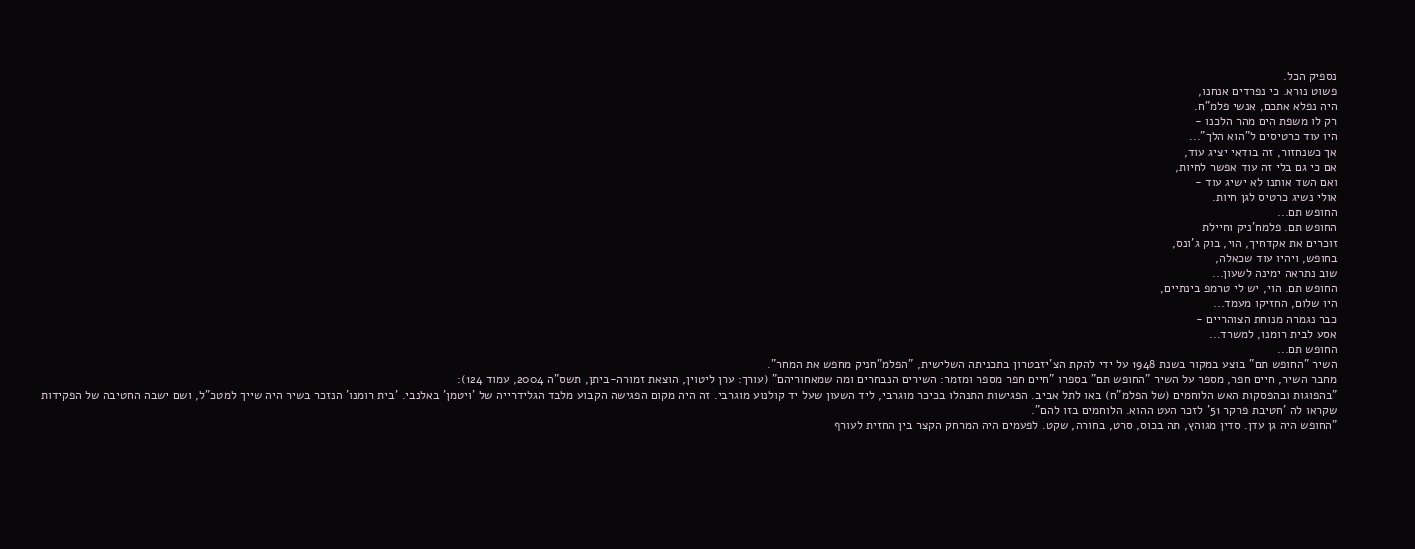נספיק הכל.
פשוט נורא. כי נפרדים אנחנו,
היה נפלא אתכם, אנשי פלמ"ח.
רק לו משפת הים מהר הלכנו -
היו עוד כרטיסים ל"הוא הלך"...
אך כשנחזור, זה בודאי יציג עוד,
אם כי גם בלי זה עוד אפשר לחיות,
ואם השד אותנו לא ישיג עוד -
אולי נשיג כרטיס לגן חיות.
החופש תם...
החופש תם. פלמח'ניק וחיילת
זוכרים את אקדחיך, הוי, בוק ג'ונס,
בחופש, ויהיו עוד שכאלה,
שוב נתראה ימינה לשעון...
החופש תם. הוי, יש לי טרמפ בינתיים,
היו שלום, החזיקו מעמד...
כבר נגמרה מנוחת הצוהריים -
אסע לבית רומנו, למשרד...
החופש תם...
השיר "החופש תם" בוצע במקור בשנת 1948 על ידי להקת הצ'יזבטרון בתכניתה השלישית, "הפלמ"חניק מחפש את המחר".
מחבר השיר, חיים חפר, מספר על השיר "החופש תם" בספרו "חיים חפר מספר ומזמר: השירים הנבחרים ומה שמאחוריהם" (עורך: ערן ליטוין, הוצאת זמורה-ביתן, תשס"ה 2004, עמוד 124):
"בהפוגות ובהפסקות האש הלוחמים (של הפלמ"ח) באו לתל אביב. הפגישות התנהלו בכיכר מוגרבי, ליד השעון שעל יד קולנוע מוגרבי. זה היה מקום הפגישה הקבוע מלבד הגלידרייה של 'ויטמן' באלנבי. 'בית רומנו' הנזכר בשיר היה שייך למטכ"ל, ושם ישבה החטיבה של הפקידות שקראו לה 'חטיבת פרקר 51' לזכר העט ההוא. הלוחמים בזו להם".
"החופש היה גן עדן. סדין מגוהץ, תה בכוס, סרט, בחורה, שקט. לפעמים היה המרחק הקצר בין החזית לעורף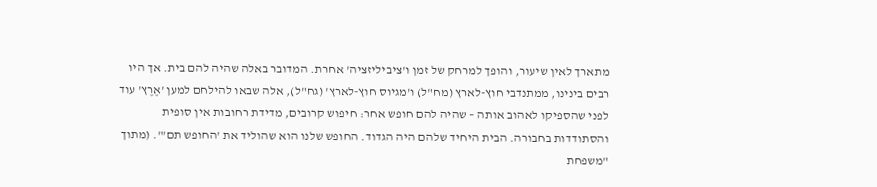מתארך לאין שיעור, והופך למרחק של זמן ו'ציביליזציה' אחרת. המדובר באלה שהיה להם בית. אך היו רבים בינינו, ממתנדבי חוץ-לארץ (מח"ל) ו'מגיוס חוץ-לארץ' (גח"ל), אלה שבאו להילחם למען 'אֶרֶץ' עוד לפני שהספיקו לאהוב אותה – שהיה להם חופש אחר: חיפוש קרובים, מדידת רחובות אין סופית והסתודדות בחבורה. הבית היחיד שלהם היה הגדוד. החופש שלנו הוא שהוליד את 'החופש תם'". (מתוך "משפחת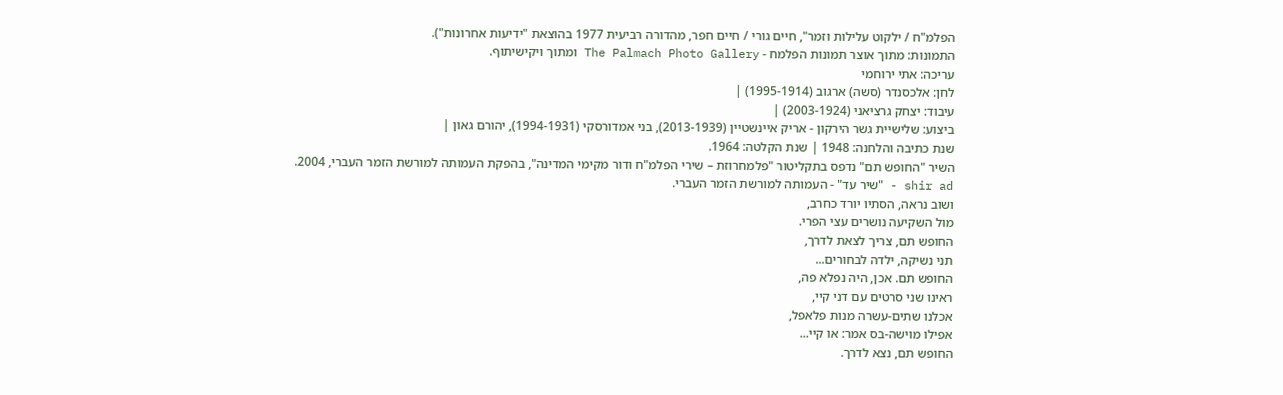הפלמ"ח / ילקוט עלילות וזמר", חיים גורי / חיים חפר, מהדורה רביעית 1977 בהוצאת "ידיעות אחרונות").
התמונות: מתוך אוצר תמונות הפלמח - The Palmach Photo Gallery ומתוך ויקישיתוף.
עריכה: אתי ירוחמי
לחן: אלכסנדר (סשה) ארגוב (1995-1914) |
עיבוד: יצחק גרציאני (2003-1924) |
ביצוע: שלישיית גשר הירקון - אריק איינשטיין (2013-1939), בני אמדורסקי (1994-1931), יהורם גאון |
שנת כתיבה והלחנה: 1948 | שנת הקלטה: 1964.
השיר "החופש תם" נדפס בתקליטור "פלמחרוזת – שירי הפלמ"ח ודור מקימי המדינה", בהפקת העמותה למורשת הזמר העברי, 2004.
shir ad - "שיר עד" - העמותה למורשת הזמר העברי.
ושוב נראה, הסתיו יורד כחרב,
מול השקיעה נושרים עצי הפרי.
החופש תם, צריך לצאת לדרך,
תני נשיקה, ילדה לבחורים...
החופש תם. אכן, היה נפלא פה,
ראינו שני סרטים עם דני קיי,
אכלנו שתים-עשרה מנות פלאפל,
אפילו מוישה-בס אמר: או קיי...
החופש תם, נצא לדרך.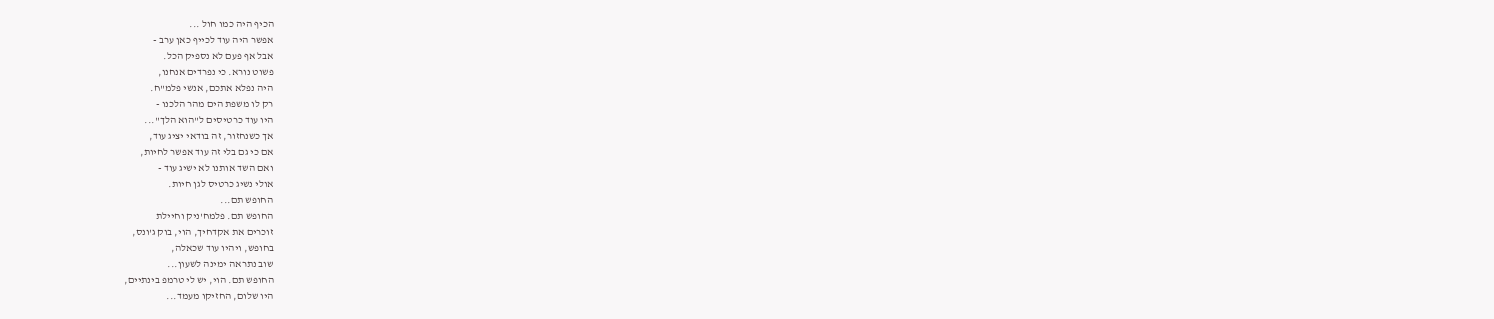הכיף היה כמו חול ...
אפשר היה עוד לכייף כאן ערב -
אבל אף פעם לא נספיק הכל.
פשוט נורא. כי נפרדים אנחנו,
היה נפלא אתכם, אנשי פלמ"ח.
רק לו משפת הים מהר הלכנו -
היו עוד כרטיסים ל"הוא הלך"...
אך כשנחזור, זה בודאי יציג עוד,
אם כי גם בלי זה עוד אפשר לחיות,
ואם השד אותנו לא ישיג עוד -
אולי נשיג כרטיס לגן חיות.
החופש תם...
החופש תם. פלמח'ניק וחיילת
זוכרים את אקדחיך, הוי, בוק ג'ונס,
בחופש, ויהיו עוד שכאלה,
שוב נתראה ימינה לשעון...
החופש תם. הוי, יש לי טרמפ בינתיים,
היו שלום, החזיקו מעמד...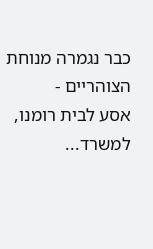כבר נגמרה מנוחת הצוהריים -
אסע לבית רומנו, למשרד...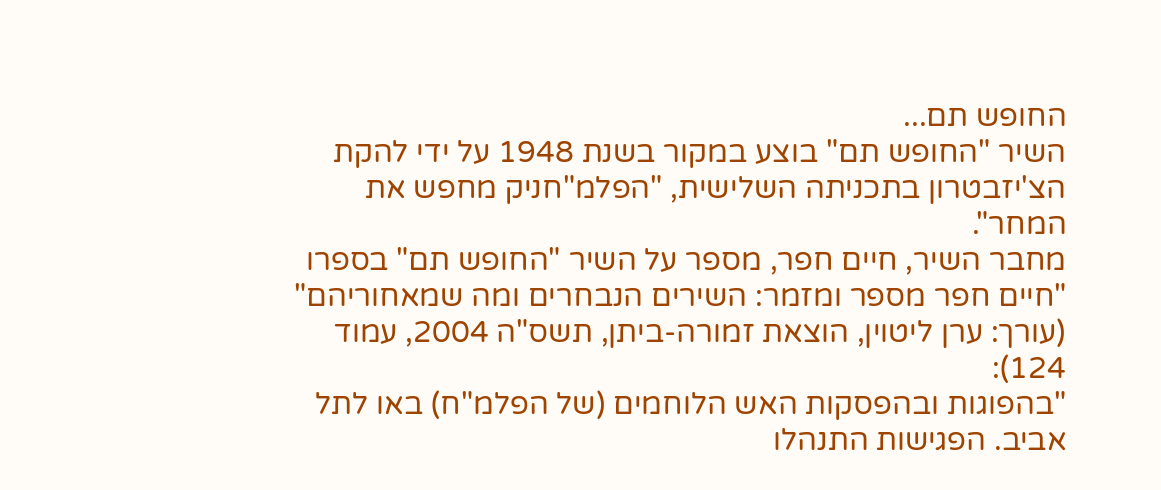החופש תם...
השיר "החופש תם" בוצע במקור בשנת 1948 על ידי להקת הצ'יזבטרון בתכניתה השלישית, "הפלמ"חניק מחפש את המחר".
מחבר השיר, חיים חפר, מספר על השיר "החופש תם" בספרו "חיים חפר מספר ומזמר: השירים הנבחרים ומה שמאחוריהם" (עורך: ערן ליטוין, הוצאת זמורה-ביתן, תשס"ה 2004, עמוד 124):
"בהפוגות ובהפסקות האש הלוחמים (של הפלמ"ח) באו לתל אביב. הפגישות התנהלו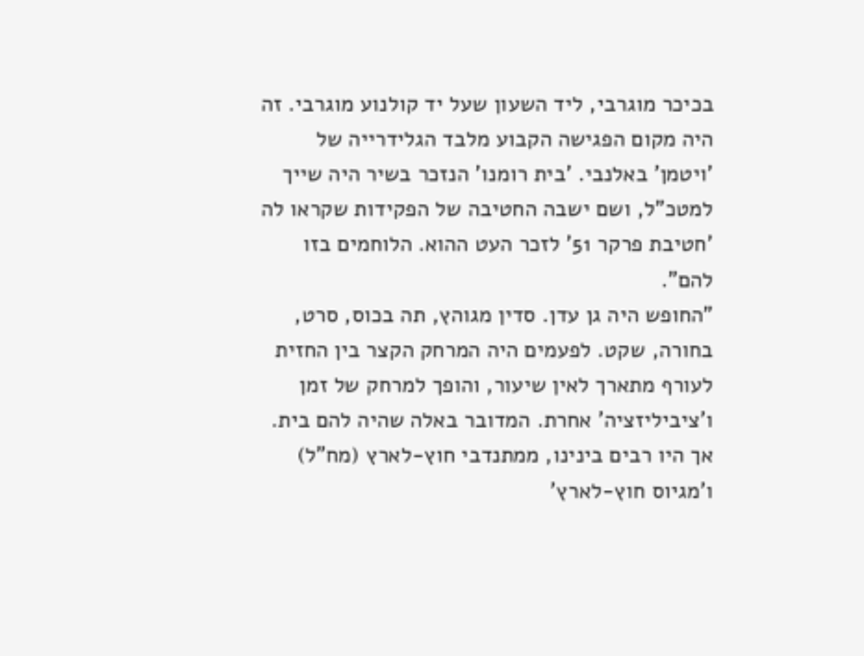בכיכר מוגרבי, ליד השעון שעל יד קולנוע מוגרבי. זה היה מקום הפגישה הקבוע מלבד הגלידרייה של 'ויטמן' באלנבי. 'בית רומנו' הנזכר בשיר היה שייך למטכ"ל, ושם ישבה החטיבה של הפקידות שקראו לה 'חטיבת פרקר 51' לזכר העט ההוא. הלוחמים בזו להם".
"החופש היה גן עדן. סדין מגוהץ, תה בכוס, סרט, בחורה, שקט. לפעמים היה המרחק הקצר בין החזית לעורף מתארך לאין שיעור, והופך למרחק של זמן ו'ציביליזציה' אחרת. המדובר באלה שהיה להם בית. אך היו רבים בינינו, ממתנדבי חוץ-לארץ (מח"ל) ו'מגיוס חוץ-לארץ'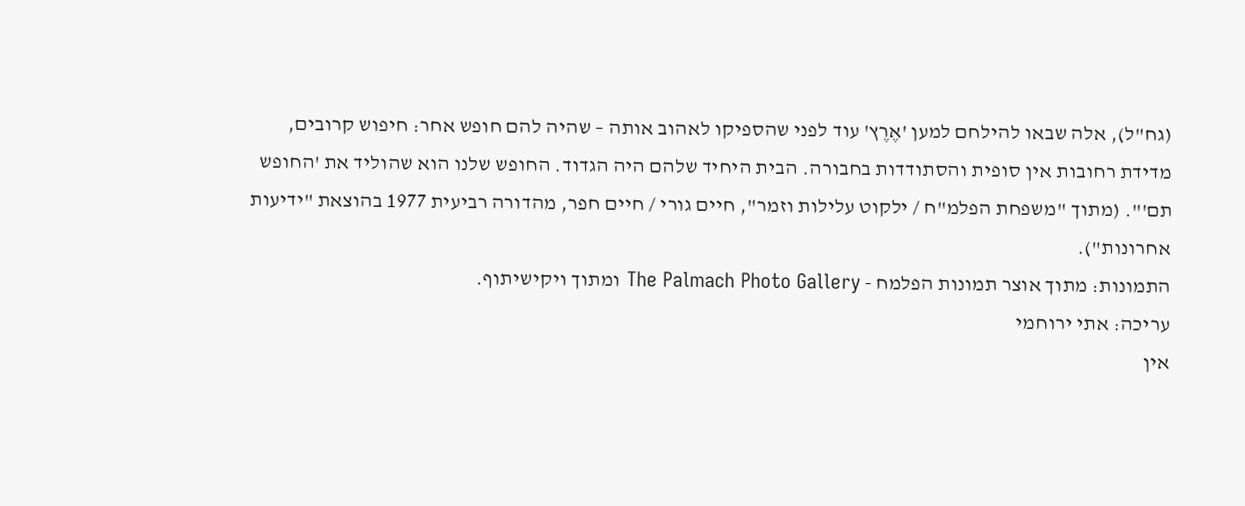(גח"ל), אלה שבאו להילחם למען 'אֶרֶץ' עוד לפני שהספיקו לאהוב אותה – שהיה להם חופש אחר: חיפוש קרובים, מדידת רחובות אין סופית והסתודדות בחבורה. הבית היחיד שלהם היה הגדוד. החופש שלנו הוא שהוליד את 'החופש תם'". (מתוך "משפחת הפלמ"ח / ילקוט עלילות וזמר", חיים גורי / חיים חפר, מהדורה רביעית 1977 בהוצאת "ידיעות אחרונות").
התמונות: מתוך אוצר תמונות הפלמח - The Palmach Photo Gallery ומתוך ויקישיתוף.
עריכה: אתי ירוחמי
אין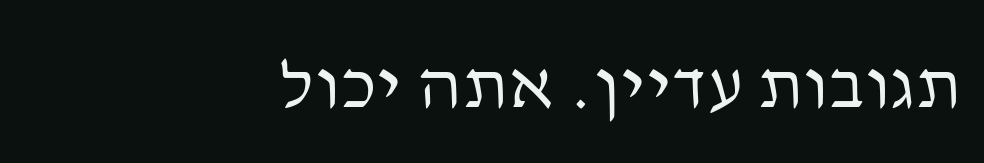תגובות עדיין. אתה יכול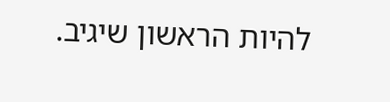להיות הראשון שיגיב.